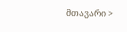მთავარი >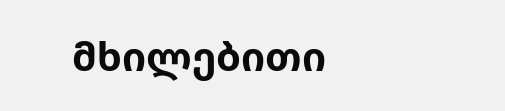მხილებითი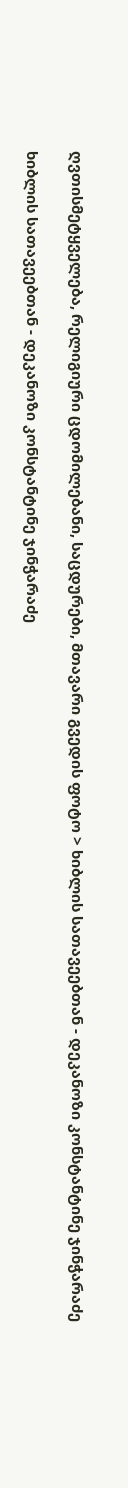ღვთისმეტყველება, რელიგიური ცდომილებანი, საცდურები, მთავარი გვედის ფოტო > ხიბლის სათავეებთან - დეკანოზი კონსტანტინე ჯინჭარაძე

ხიბლის სათავეებთან - დეკანოზი კონსტანტინე ჯინჭარაძე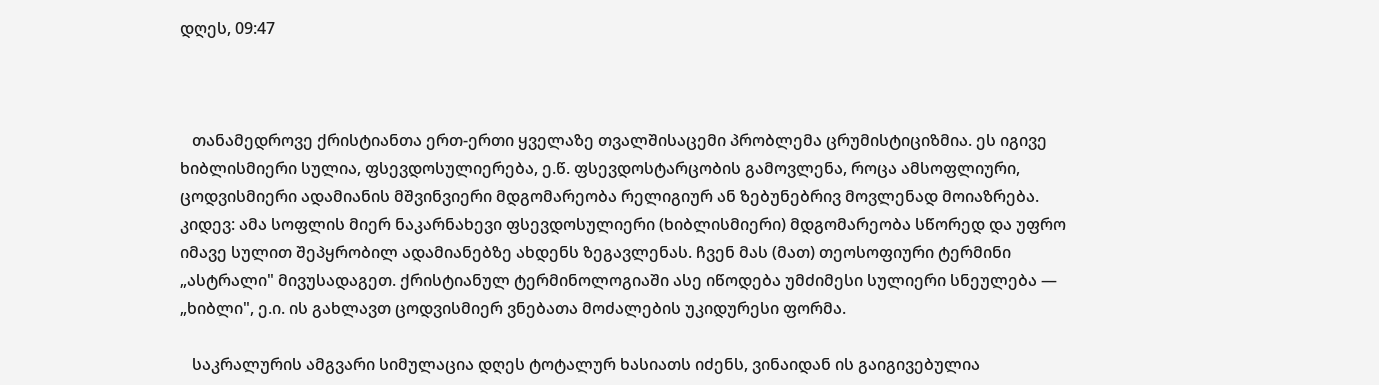დღეს, 09:47



   თანამედროვე ქრისტიანთა ერთ-ერთი ყველაზე თვალშისაცემი პრობლემა ცრუმისტიციზმია. ეს იგივე ხიბლისმიერი სულია, ფსევდოსულიერება, ე.წ. ფსევდოსტარცობის გამოვლენა, როცა ამსოფლიური, ცოდვისმიერი ადამიანის მშვინვიერი მდგომარეობა რელიგიურ ან ზებუნებრივ მოვლენად მოიაზრება. კიდევ: ამა სოფლის მიერ ნაკარნახევი ფსევდოსულიერი (ხიბლისმიერი) მდგომარეობა სწორედ და უფრო იმავე სულით შეპყრობილ ადამიანებზე ახდენს ზეგავლენას. ჩვენ მას (მათ) თეოსოფიური ტერმინი „ასტრალი" მივუსადაგეთ. ქრისტიანულ ტერმინოლოგიაში ასე იწოდება უმძიმესი სულიერი სნეულება — „ხიბლი", ე.ი. ის გახლავთ ცოდვისმიერ ვნებათა მოძალების უკიდურესი ფორმა.

   საკრალურის ამგვარი სიმულაცია დღეს ტოტალურ ხასიათს იძენს, ვინაიდან ის გაიგივებულია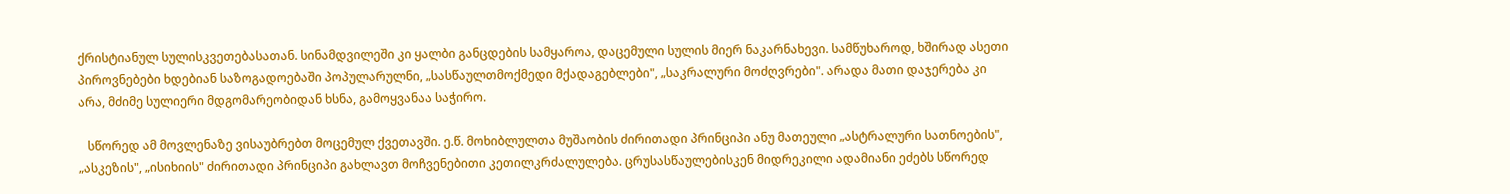ქრისტიანულ სულისკვეთებასათან. სინამდვილეში კი ყალბი განცდების სამყაროა, დაცემული სულის მიერ ნაკარნახევი. სამწუხაროდ, ხშირად ასეთი პიროვნებები ხდებიან საზოგადოებაში პოპულარულნი, „სასწაულთმოქმედი მქადაგებლები", „საკრალური მოძღვრები". არადა მათი დაჯერება კი არა, მძიმე სულიერი მდგომარეობიდან ხსნა, გამოყვანაა საჭირო.

   სწორედ ამ მოვლენაზე ვისაუბრებთ მოცემულ ქვეთავში. ე.წ. მოხიბლულთა მუშაობის ძირითადი პრინციპი ანუ მათეული „ასტრალური სათნოების", „ასკეზის", „ისიხიის" ძირითადი პრინციპი გახლავთ მოჩვენებითი კეთილკრძალულება. ცრუსასწაულებისკენ მიდრეკილი ადამიანი ეძებს სწორედ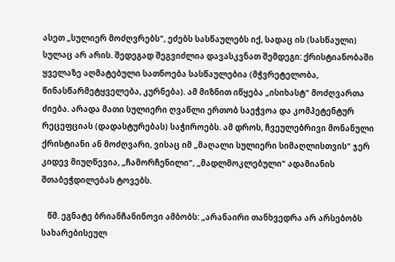ასეთ „სულიერ მოძღვრებს", ეძებს სასწაულებს იქ, სადაც ის (სასწაული) სულაც არ არის. შედეგად შეგვიძლია დავასკვნათ შემდეგი: ქრისტიანობაში ყველაზე აღმატებული სათნოება სასწაულებია (მჭვრეტელობა, წინასწარმეტყველება, კურნება). ამ მიზნით იწყება „ისიხასტ" მოძღვართა ძიება. არადა მათი სულიერი ღვაწლი ერთობ საეჭვოა და კომპეტენტურ რეცეფციას (დადასტურებას) საჭიროებს. ამ დროს, ჩვეულებრივი მონანული ქრისტიანი ან მოძღვარი, ვისაც იმ „მაღალი სულიერი სიმაღლისთვის" ჯერ კიდევ მიუღწევია, „ჩამორჩენილი", „მადლმოკლებული" ადამიანის შთაბეჭდილებას ტოვებს.

   წმ. ეგნატე ბრიანჩანინოვი ამბობს: „არანაირი თანხვედრა არ არსებობს სახარებისეულ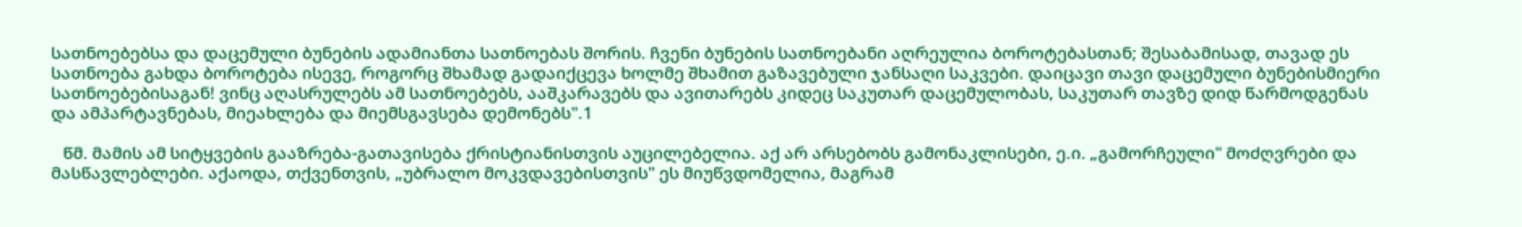სათნოებებსა და დაცემული ბუნების ადამიანთა სათნოებას შორის. ჩვენი ბუნების სათნოებანი აღრეულია ბოროტებასთან; შესაბამისად, თავად ეს სათნოება გახდა ბოროტება ისევე, როგორც შხამად გადაიქცევა ხოლმე შხამით გაზავებული ჯანსაღი საკვები. დაიცავი თავი დაცემული ბუნებისმიერი სათნოებებისაგან! ვინც აღასრულებს ამ სათნოებებს, ააშკარავებს და ავითარებს კიდეც საკუთარ დაცემულობას, საკუთარ თავზე დიდ წარმოდგენას და ამპარტავნებას, მიეახლება და მიემსგავსება დემონებს".1

   წმ. მამის ამ სიტყვების გააზრება-გათავისება ქრისტიანისთვის აუცილებელია. აქ არ არსებობს გამონაკლისები, ე.ი. „გამორჩეული" მოძღვრები და მასწავლებლები. აქაოდა, თქვენთვის, „უბრალო მოკვდავებისთვის" ეს მიუწვდომელია, მაგრამ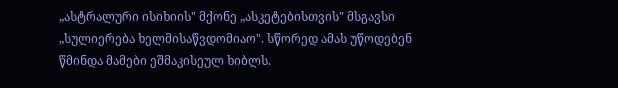„ასტრალური ისიხიის" მქონე „ასკეტებისთვის" მსგავსი „სულიერება ხელმისაწვდომიაო". სწორედ ამას უწოდებენ წმინდა მამები ეშმაკისეულ ხიბლს.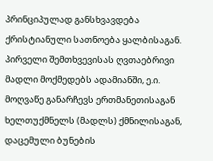პრინციპულად განსხვავდება ქრისტიანული სათნოება ყალბისაგან. პირველი შემთხვევისას ღვთაებრივი მადლი მოქმედებს ადამიანში, ე.ი. მოღვაწე განარჩევს ერთმანეთისაგან ხელთუქმნელს (მადლს) ქმნილისაგან, დაცემული ბუნების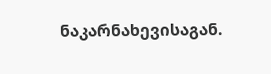ნაკარნახევისაგან.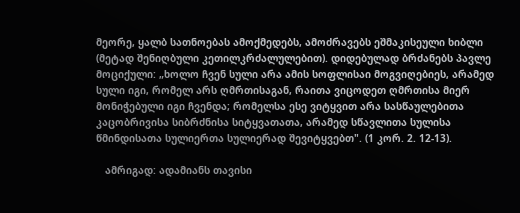მეორე, ყალბ სათნოებას ამოქმედებს, ამოძრავებს ეშმაკისეული ხიბლი (მეტად შენიღბული კეთილკრძალულებით). დიდებულად ბრძანებს პავლე მოციქული: „ხოლო ჩვენ სული არა ამის სოფლისაი მოგვიღებიეს, არამედ სული იგი, რომელ არს ღმრთისაგან, რაითა ვიცოდეთ ღმრთისა მიერ მონიჭებული იგი ჩვენდა; რომელსა ესე ვიტყვით არა სასწაულებითა კაცობრივისა სიბრძნისა სიტყვათათა, არამედ სწავლითა სულისა წმინდისათა სულიერთა სულიერად შევიტყვებთ". (1 კორ. 2. 12-13).

   ამრიგად: ადამიანს თავისი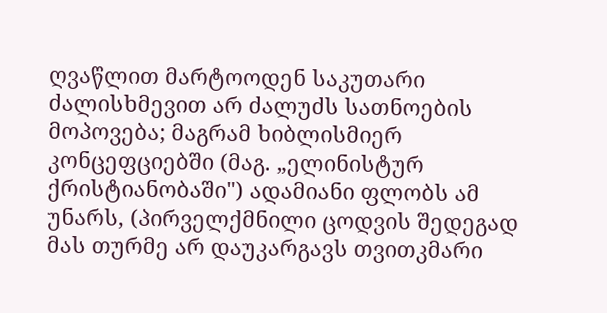ღვაწლით მარტოოდენ საკუთარი ძალისხმევით არ ძალუძს სათნოების მოპოვება; მაგრამ ხიბლისმიერ კონცეფციებში (მაგ. „ელინისტურ ქრისტიანობაში") ადამიანი ფლობს ამ უნარს, (პირველქმნილი ცოდვის შედეგად მას თურმე არ დაუკარგავს თვითკმარი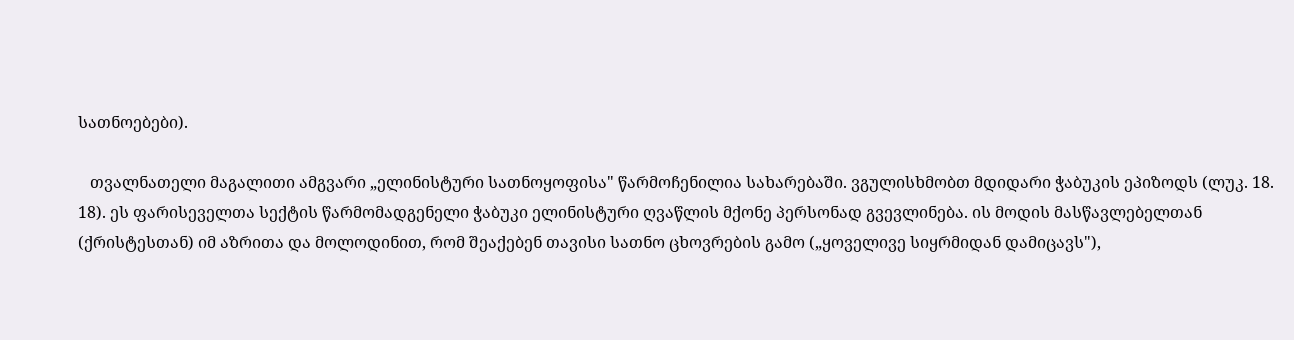სათნოებები).

   თვალნათელი მაგალითი ამგვარი „ელინისტური სათნოყოფისა" წარმოჩენილია სახარებაში. ვგულისხმობთ მდიდარი ჭაბუკის ეპიზოდს (ლუკ. 18. 18). ეს ფარისეველთა სექტის წარმომადგენელი ჭაბუკი ელინისტური ღვაწლის მქონე პერსონად გვევლინება. ის მოდის მასწავლებელთან (ქრისტესთან) იმ აზრითა და მოლოდინით, რომ შეაქებენ თავისი სათნო ცხოვრების გამო („ყოველივე სიყრმიდან დამიცავს"),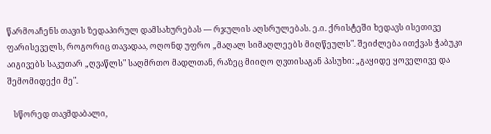წარმოაჩენს თავის ზედაპირულ დამსახურებას — რჯულის აღსრულებას. ე.ი. ქრისტეში ხედავს ისეთივე ფარისეველს, როგორიც თავადაა, ოღონდ უფრო „მაღალ სიმაღლეებს მიღწეულს". შეიძლება ითქვას ჭაბუკი აიგივებს საკუთარ „ღვაწლს" საღმრთო მადლთან, რაზეც მიიღო ღვთისაგან პასუხი: „გაყიდე ყოველივე და შემომიდექი მე".

   სწორედ თავმდაბალი,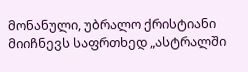მონანული, უბრალო ქრისტიანი მიიჩნევს საფრთხედ „ასტრალში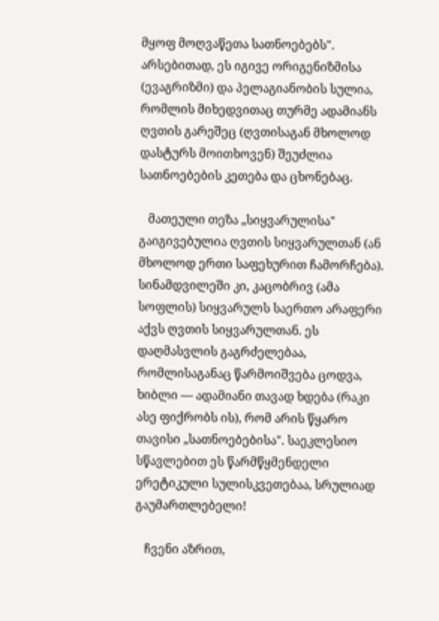მყოფ მოღვაწეთა სათნოებებს". არსებითად, ეს იგივე ორიგენიზმისა (ევაგრიზმი) და პელაგიანობის სულია, რომლის მიხედვითაც თურმე ადამიანს ღვთის გარეშეც (ღვთისაგან მხოლოდ დასტურს მოითხოვენ) შეუძლია სათნოებების კეთება და ცხონებაც.

   მათეული თეზა „სიყვარულისა" გაიგივებულია ღვთის სიყვარულთან (ან მხოლოდ ერთი საფეხურით ჩამორჩება). სინამდვილეში კი, კაცობრივ (ამა სოფლის) სიყვარულს საერთო არაფერი აქვს ღვთის სიყვარულთან. ეს დაღმასვლის გაგრძელებაა, რომლისაგანაც წარმოიშვება ცოდვა, ხიბლი — ადამიანი თავად ხდება (რაკი ასე ფიქრობს ის), რომ არის წყარო თავისი „სათნოებებისა". საეკლესიო სწავლებით ეს წარმწყმენდელი ერეტიკული სულისკვეთებაა, სრულიად გაუმართლებელი!

   ჩვენი აზრით,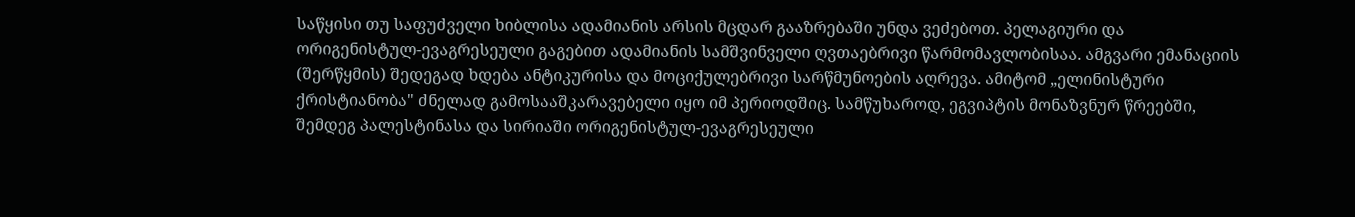საწყისი თუ საფუძველი ხიბლისა ადამიანის არსის მცდარ გააზრებაში უნდა ვეძებოთ. პელაგიური და ორიგენისტულ-ევაგრესეული გაგებით ადამიანის სამშვინველი ღვთაებრივი წარმომავლობისაა. ამგვარი ემანაციის (შერწყმის) შედეგად ხდება ანტიკურისა და მოციქულებრივი სარწმუნოების აღრევა. ამიტომ „ელინისტური ქრისტიანობა" ძნელად გამოსააშკარავებელი იყო იმ პერიოდშიც. სამწუხაროდ, ეგვიპტის მონაზვნურ წრეებში, შემდეგ პალესტინასა და სირიაში ორიგენისტულ-ევაგრესეული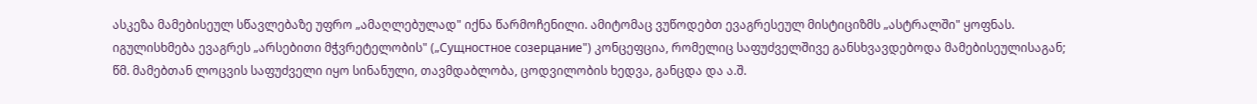ასკეზა მამებისეულ სწავლებაზე უფრო „ამაღლებულად" იქნა წარმოჩენილი. ამიტომაც ვუწოდებთ ევაგრესეულ მისტიციზმს „ასტრალში" ყოფნას. იგულისხმება ევაგრეს „არსებითი მჭვრეტელობის" („Сущностное созерцание") კონცეფცია, რომელიც საფუძველშივე განსხვავდებოდა მამებისეულისაგან; წმ. მამებთან ლოცვის საფუძველი იყო სინანული, თავმდაბლობა, ცოდვილობის ხედვა, განცდა და ა.შ.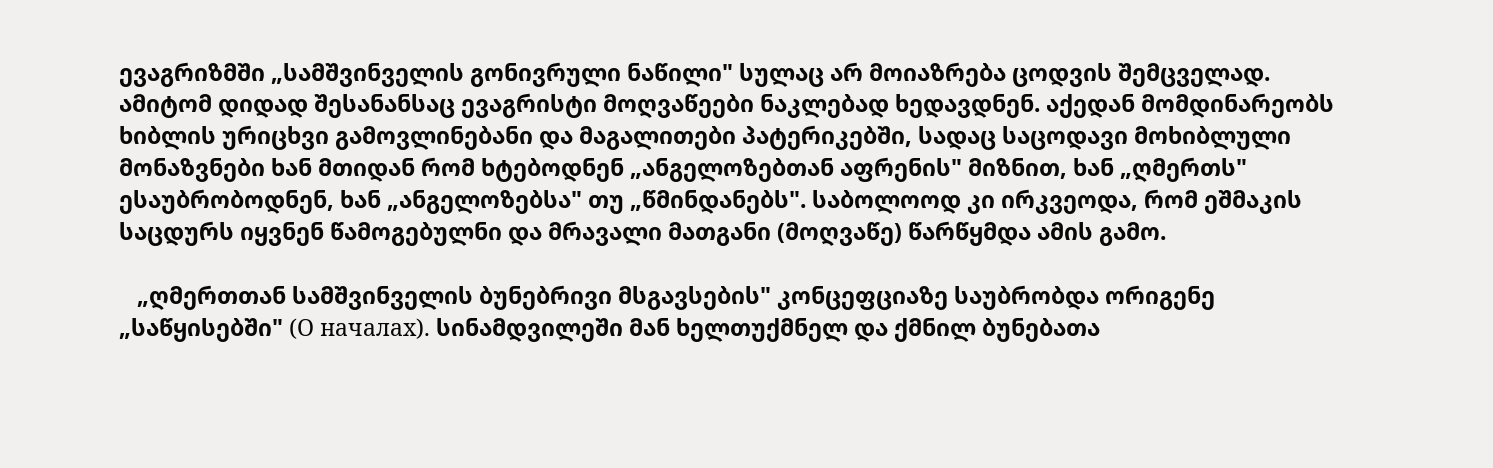ევაგრიზმში „სამშვინველის გონივრული ნაწილი" სულაც არ მოიაზრება ცოდვის შემცველად. ამიტომ დიდად შესანანსაც ევაგრისტი მოღვაწეები ნაკლებად ხედავდნენ. აქედან მომდინარეობს ხიბლის ურიცხვი გამოვლინებანი და მაგალითები პატერიკებში, სადაც საცოდავი მოხიბლული მონაზვნები ხან მთიდან რომ ხტებოდნენ „ანგელოზებთან აფრენის" მიზნით, ხან „ღმერთს" ესაუბრობოდნენ, ხან „ანგელოზებსა" თუ „წმინდანებს". საბოლოოდ კი ირკვეოდა, რომ ეშმაკის საცდურს იყვნენ წამოგებულნი და მრავალი მათგანი (მოღვაწე) წარწყმდა ამის გამო.

   „ღმერთთან სამშვინველის ბუნებრივი მსგავსების" კონცეფციაზე საუბრობდა ორიგენე „საწყისებში" (О началах). სინამდვილეში მან ხელთუქმნელ და ქმნილ ბუნებათა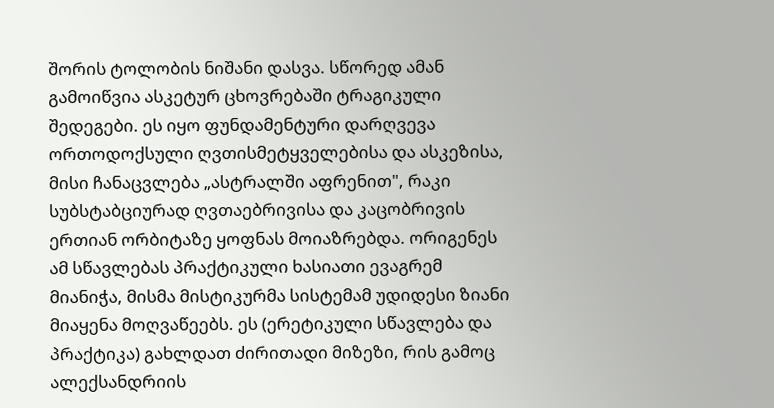შორის ტოლობის ნიშანი დასვა. სწორედ ამან გამოიწვია ასკეტურ ცხოვრებაში ტრაგიკული შედეგები. ეს იყო ფუნდამენტური დარღვევა ორთოდოქსული ღვთისმეტყველებისა და ასკეზისა, მისი ჩანაცვლება „ასტრალში აფრენით", რაკი სუბსტაბციურად ღვთაებრივისა და კაცობრივის ერთიან ორბიტაზე ყოფნას მოიაზრებდა. ორიგენეს ამ სწავლებას პრაქტიკული ხასიათი ევაგრემ მიანიჭა, მისმა მისტიკურმა სისტემამ უდიდესი ზიანი მიაყენა მოღვაწეებს. ეს (ერეტიკული სწავლება და პრაქტიკა) გახლდათ ძირითადი მიზეზი, რის გამოც ალექსანდრიის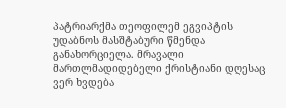პატრიარქმა თეოფილემ ეგვიპტის უდაბნოს მასშტაბური წმენდა განახორციელა. მრავალი მართლმადიდებელი ქრისტიანი დღესაც ვერ ხვდება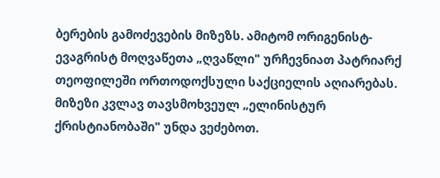ბერების გამოძევების მიზეზს. ამიტომ ორიგენისტ-ევაგრისტ მოღვაწეთა „ღვაწლი" ურჩევნიათ პატრიარქ თეოფილეში ორთოდოქსული საქციელის აღიარებას. მიზეზი კვლავ თავსმოხვეულ „ელინისტურ ქრისტიანობაში" უნდა ვეძებოთ.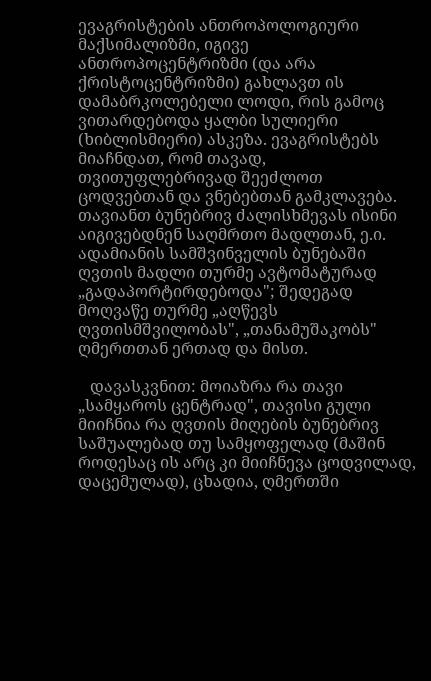ევაგრისტების ანთროპოლოგიური მაქსიმალიზმი, იგივე ანთროპოცენტრიზმი (და არა ქრისტოცენტრიზმი) გახლავთ ის დამაბრკოლებელი ლოდი, რის გამოც ვითარდებოდა ყალბი სულიერი (ხიბლისმიერი) ასკეზა. ევაგრისტებს მიაჩნდათ, რომ თავად, თვითუფლებრივად შეეძლოთ ცოდვებთან და ვნებებთან გამკლავება. თავიანთ ბუნებრივ ძალისხმევას ისინი აიგივებდნენ საღმრთო მადლთან, ე.ი. ადამიანის სამშვინველის ბუნებაში ღვთის მადლი თურმე ავტომატურად „გადაპორტირდებოდა"; შედეგად მოღვაწე თურმე „აღწევს ღვთისმშვილობას", „თანამუშაკობს" ღმერთთან ერთად და მისთ.

   დავასკვნით: მოიაზრა რა თავი „სამყაროს ცენტრად", თავისი გული მიიჩნია რა ღვთის მიღების ბუნებრივ საშუალებად თუ სამყოფელად (მაშინ როდესაც ის არც კი მიიჩნევა ცოდვილად, დაცემულად), ცხადია, ღმერთში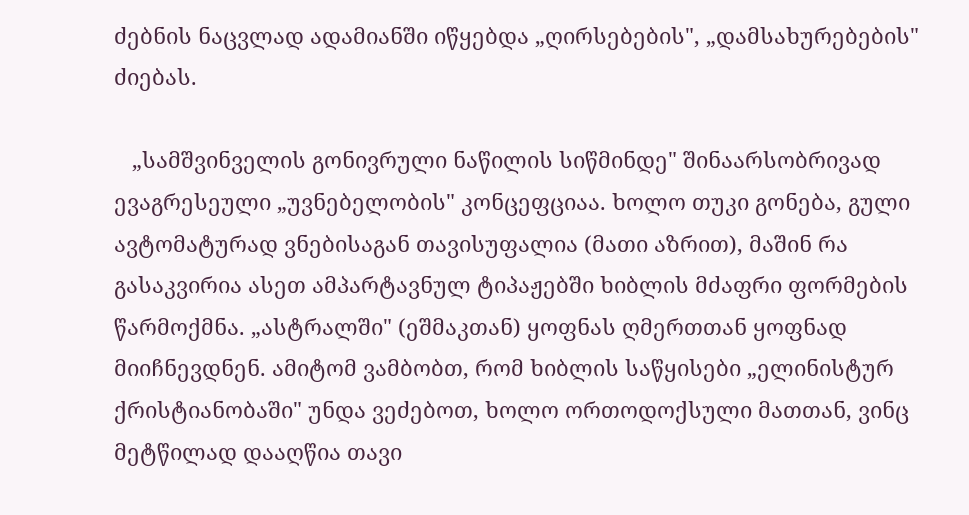ძებნის ნაცვლად ადამიანში იწყებდა „ღირსებების", „დამსახურებების" ძიებას.

   „სამშვინველის გონივრული ნაწილის სიწმინდე" შინაარსობრივად ევაგრესეული „უვნებელობის" კონცეფციაა. ხოლო თუკი გონება, გული ავტომატურად ვნებისაგან თავისუფალია (მათი აზრით), მაშინ რა გასაკვირია ასეთ ამპარტავნულ ტიპაჟებში ხიბლის მძაფრი ფორმების წარმოქმნა. „ასტრალში" (ეშმაკთან) ყოფნას ღმერთთან ყოფნად მიიჩნევდნენ. ამიტომ ვამბობთ, რომ ხიბლის საწყისები „ელინისტურ ქრისტიანობაში" უნდა ვეძებოთ, ხოლო ორთოდოქსული მათთან, ვინც მეტწილად დააღწია თავი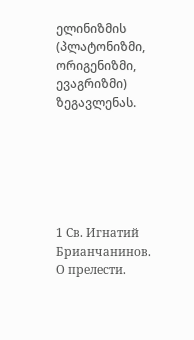ელინიზმის (პლატონიზმი, ორიგენიზმი, ევაგრიზმი) ზეგავლენას.






1 Св. Игнатий Брианчанинов. О прелести.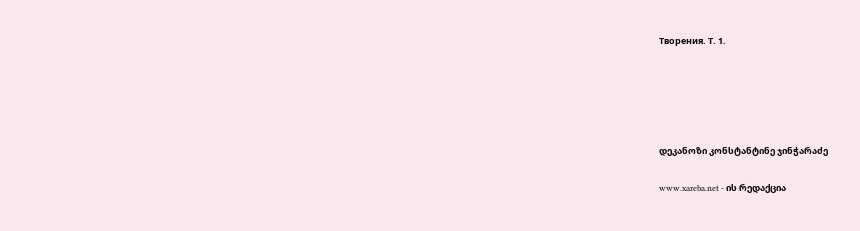Творения. Т. 1.





დეკანოზი კონსტანტინე ჯინჭარაძე

www.xareba.net - ის რედაქცია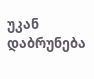უკან დაბრუნება